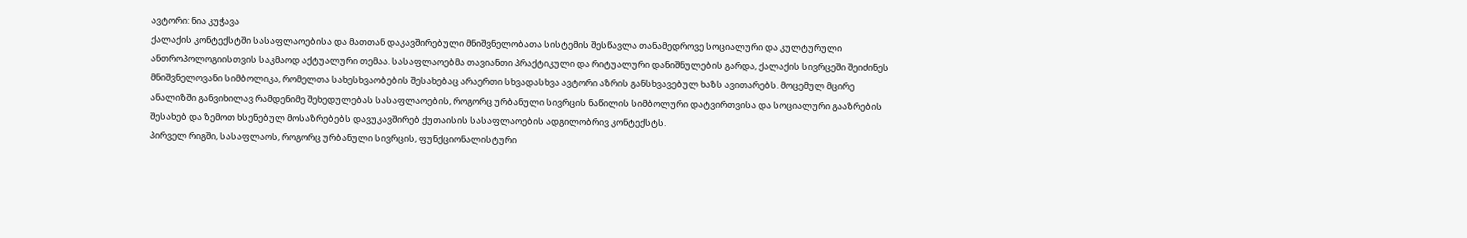ავტორი: ნია კუჭავა
ქალაქის კონტექსტში სასაფლაოებისა და მათთან დაკავშირებული მნიშვნელობათა სისტემის შესწავლა თანამედროვე სოციალური და კულტურული ანთროპოლოგიისთვის საკმაოდ აქტუალური თემაა. სასაფლაოებმა თავიანთი პრაქტიკული და რიტუალური დანიშნულების გარდა, ქალაქის სივრცეში შეიძინეს მნიშვნელოვანი სიმბოლიკა, რომელთა სახესხვაობების შესახებაც არაერთი სხვადასხვა ავტორი აზრის განსხვავებულ ხაზს ავითარებს. მოცემულ მცირე ანალიზში განვიხილავ რამდენიმე შეხედულებას სასაფლაოების, როგორც ურბანული სივრცის ნაწილის სიმბოლური დატვირთვისა და სოციალური გააზრების შესახებ და ზემოთ ხსენებულ მოსაზრებებს დავუკავშირებ ქუთაისის სასაფლაოების ადგილობრივ კონტექსტს.
პირველ რიგში, სასაფლაოს, როგორც ურბანული სივრცის, ფუნქციონალისტური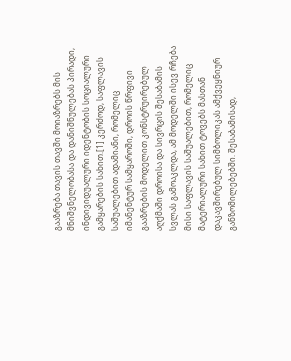გააზრება თავის თავში მოიაზრებს მის მნიშვნელობასა და დანიშნულებას პირადი, ინდივიდუალური იდენტობის სოციალური გამყარების სახით.[1] კერძოდ, საფლავის საშუალებით ადამიანი, რომელიც იმანენტურ სამყაროში, დროის წრფივი გააზრების მოდელით კონსტრუირებულ აღქმაში დროისა და სივრცის შესაბამის სვლას გამოაკლდა, ამ მოდელში ისევ რჩება მისი საფლავის საშუალებით, რომელიც მატერიალური სახით ტოვებს მასთან დაკავშირებულ სიმბოლიკას ამქვეყნიურ განზომილებებში. შესაბამისად,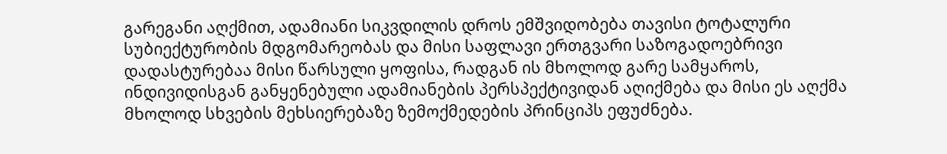გარეგანი აღქმით, ადამიანი სიკვდილის დროს ემშვიდობება თავისი ტოტალური სუბიექტურობის მდგომარეობას და მისი საფლავი ერთგვარი საზოგადოებრივი დადასტურებაა მისი წარსული ყოფისა, რადგან ის მხოლოდ გარე სამყაროს, ინდივიდისგან განყენებული ადამიანების პერსპექტივიდან აღიქმება და მისი ეს აღქმა მხოლოდ სხვების მეხსიერებაზე ზემოქმედების პრინციპს ეფუძნება.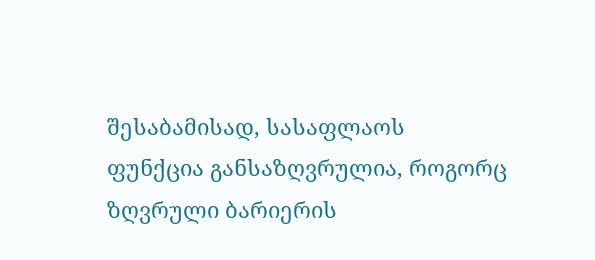შესაბამისად, სასაფლაოს ფუნქცია განსაზღვრულია, როგორც ზღვრული ბარიერის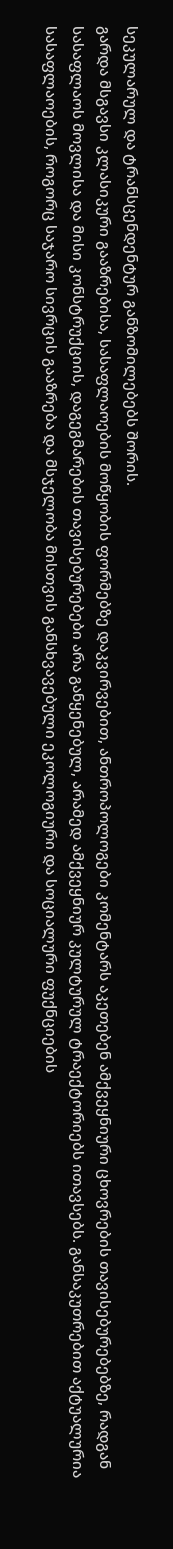სეკულარულ და ტრანსცენდენტურ განზომილებებს შორის.
გარდა მსგავსი კლასიკური გააზრებისა, სასაფლაოების მოწყობის ფორმებზე დაკვირვებით, ანთროპოლოგები კომენტარს აკეთებენ ამქვეყნიური ცხოვრების თავისებურებებზე, რადგან სასაფლაოს მოვლისა და მისი კონსტრუქციის, დაგეგმარების თავისებურებები არა განყენებულ, არამედ ამქვეყნიურ კულტურულ ტრაექტორიებს ითავსებს. განსაკუთრებით აქტუალურია სასაფლაოების, როგორც საჯარო სივრცის გააზრება და მსჯელობა მისთვის განსხვავებული ეკოლოგიური და სოციალური ფუქნციების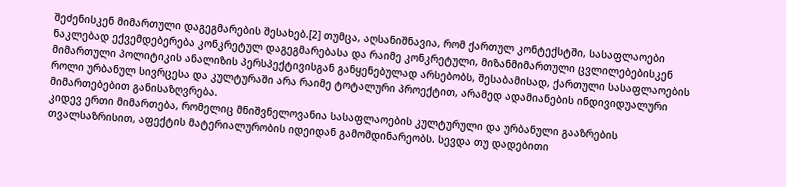შეძენისკენ მიმართული დაგეგმარების შესახებ.[2] თუმცა, აღსანიშნავია, რომ ქართულ კონტექსტში, სასაფლაოები ნაკლებად ექვემდებერება კონკრეტულ დაგეგმარებასა და რაიმე კონკრეტული, მიზანმიმართული ცვლილებებისკენ მიმართული პოლიტიკის ანალიზის პერსპექტივისგან განყენებულად არსებობს, შესაბამისად, ქართული სასაფლაოების როლი ურბანულ სივრცესა და კულტურაში არა რაიმე ტოტალური პროექტით, არამედ ადამიანების ინდივიდუალური მიმართებებით განისაზღვრება.
კიდევ ერთი მიმართება, რომელიც მნიშვნელოვანია სასაფლაოების კულტურული და ურბანული გააზრების თვალსაზრისით, აფექტის მატერიალურობის იდეიდან გამომდინარეობს. სევდა თუ დადებითი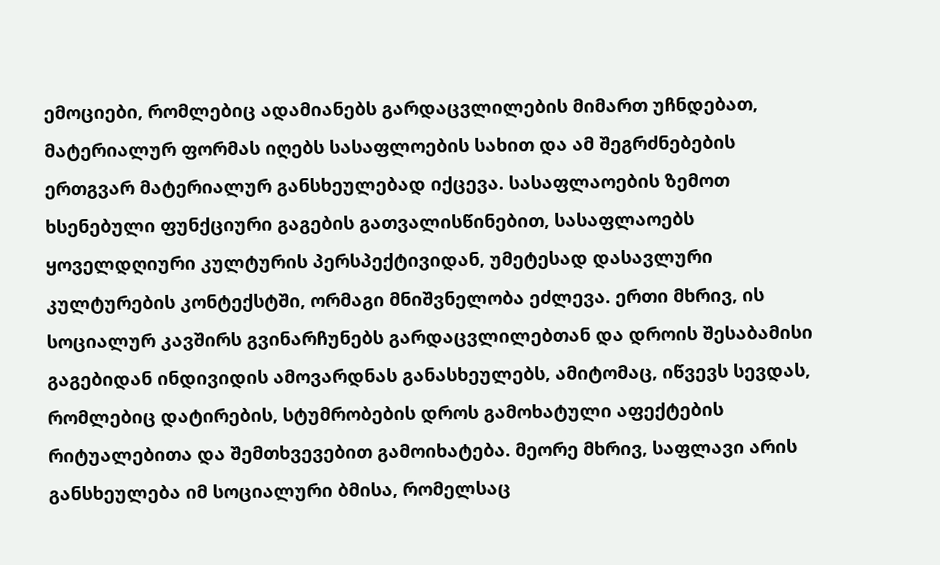ემოციები, რომლებიც ადამიანებს გარდაცვლილების მიმართ უჩნდებათ, მატერიალურ ფორმას იღებს სასაფლოების სახით და ამ შეგრძნებების ერთგვარ მატერიალურ განსხეულებად იქცევა. სასაფლაოების ზემოთ ხსენებული ფუნქციური გაგების გათვალისწინებით, სასაფლაოებს ყოველდღიური კულტურის პერსპექტივიდან, უმეტესად დასავლური კულტურების კონტექსტში, ორმაგი მნიშვნელობა ეძლევა. ერთი მხრივ, ის სოციალურ კავშირს გვინარჩუნებს გარდაცვლილებთან და დროის შესაბამისი გაგებიდან ინდივიდის ამოვარდნას განასხეულებს, ამიტომაც, იწვევს სევდას, რომლებიც დატირების, სტუმრობების დროს გამოხატული აფექტების რიტუალებითა და შემთხვევებით გამოიხატება. მეორე მხრივ, საფლავი არის განსხეულება იმ სოციალური ბმისა, რომელსაც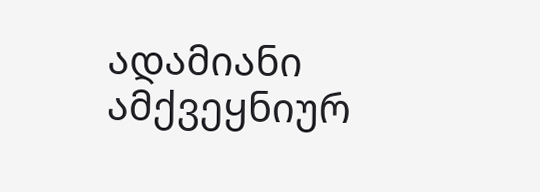ადამიანი ამქვეყნიურ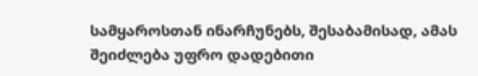სამყაროსთან ინარჩუნებს, შესაბამისად, ამას შეიძლება უფრო დადებითი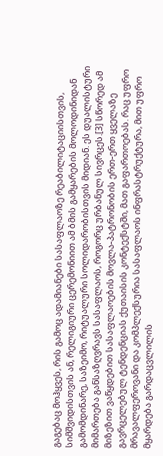გაგებაც მოჰყვეს, რის გამოც ადამიანები სასაფლაოზე რეაბილიტაციისთვის, სიმშვიდისთვის ან, რელიგიური ცერემონიით ამ ბმის გამყარების მოლოდინიდან გამომდინარე, საზეიმო, რიტუალური სოლიდარობისთვის მიდიან. ეს დუალისტური მიმართება განსაზღვრავს სასაფლაოს, როგორც ურბანულ სივრცეს.[3] სწორედ ამ მიზეზით ვაწყდებით სასაფლაოების მოვლა-პატრონობის ერთ-ერთ ყველაზე გავრცელებულ ტენდენციას ქუთაისის კონტექსტში, მათ გაფართოებას. რაც უფრო მრავალფეროვანი და კომპლექსურია სასაფლაოს ინფრასტრუქტურა, მით უფრო მყარდება გარდაცვლილის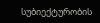სუბიექტურობის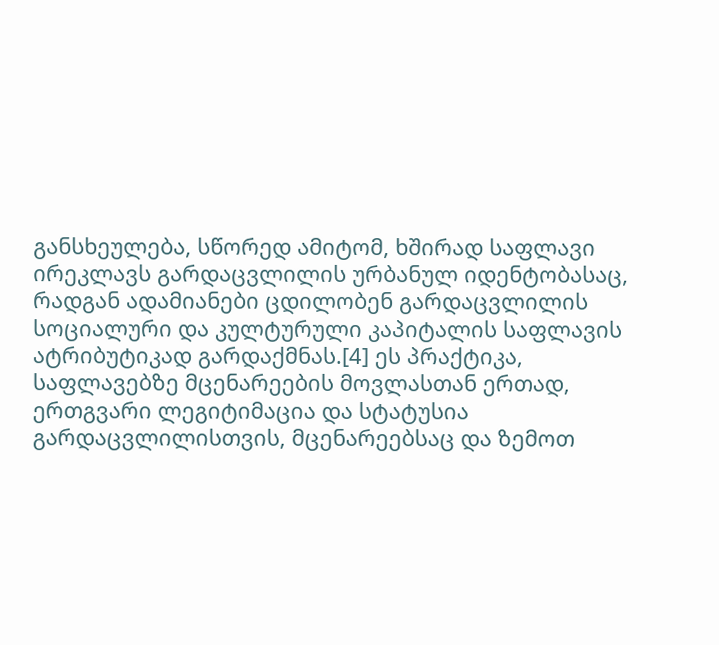განსხეულება, სწორედ ამიტომ, ხშირად საფლავი ირეკლავს გარდაცვლილის ურბანულ იდენტობასაც, რადგან ადამიანები ცდილობენ გარდაცვლილის სოციალური და კულტურული კაპიტალის საფლავის ატრიბუტიკად გარდაქმნას.[4] ეს პრაქტიკა, საფლავებზე მცენარეების მოვლასთან ერთად, ერთგვარი ლეგიტიმაცია და სტატუსია გარდაცვლილისთვის, მცენარეებსაც და ზემოთ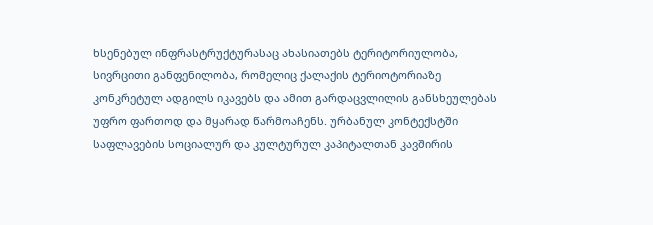ხსენებულ ინფრასტრუქტურასაც ახასიათებს ტერიტორიულობა, სივრცითი განფენილობა, რომელიც ქალაქის ტერიოტორიაზე კონკრეტულ ადგილს იკავებს და ამით გარდაცვლილის განსხეულებას უფრო ფართოდ და მყარად წარმოაჩენს. ურბანულ კონტექსტში საფლავების სოციალურ და კულტურულ კაპიტალთან კავშირის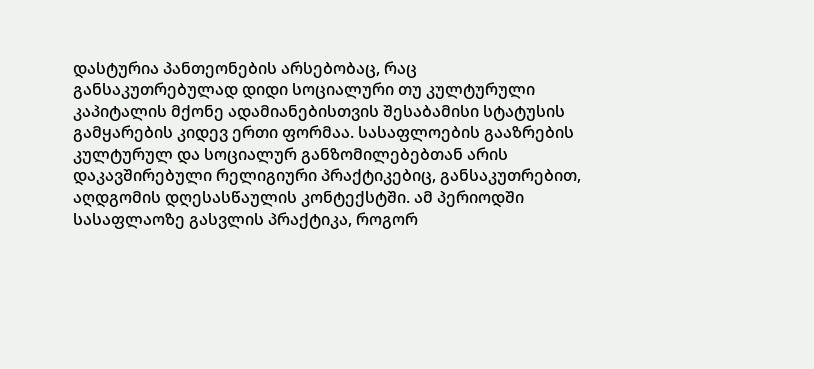დასტურია პანთეონების არსებობაც, რაც განსაკუთრებულად დიდი სოციალური თუ კულტურული კაპიტალის მქონე ადამიანებისთვის შესაბამისი სტატუსის გამყარების კიდევ ერთი ფორმაა. სასაფლოების გააზრების კულტურულ და სოციალურ განზომილებებთან არის დაკავშირებული რელიგიური პრაქტიკებიც, განსაკუთრებით, აღდგომის დღესასწაულის კონტექსტში. ამ პერიოდში სასაფლაოზე გასვლის პრაქტიკა, როგორ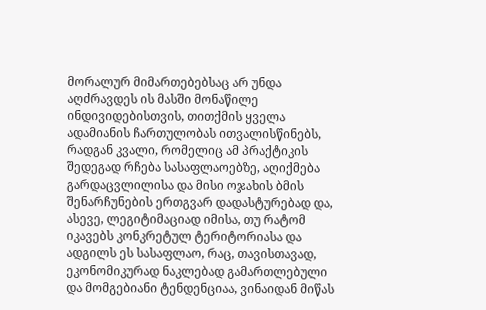მორალურ მიმართებებსაც არ უნდა აღძრავდეს ის მასში მონაწილე ინდივიდებისთვის, თითქმის ყველა ადამიანის ჩართულობას ითვალისწინებს, რადგან კვალი, რომელიც ამ პრაქტიკის შედეგად რჩება სასაფლაოებზე, აღიქმება გარდაცვლილისა და მისი ოჯახის ბმის შენარჩუნების ერთგვარ დადასტურებად და, ასევე, ლეგიტიმაციად იმისა, თუ რატომ იკავებს კონკრეტულ ტერიტორიასა და ადგილს ეს სასაფლაო, რაც, თავისთავად, ეკონომიკურად ნაკლებად გამართლებული და მომგებიანი ტენდენციაა, ვინაიდან მიწას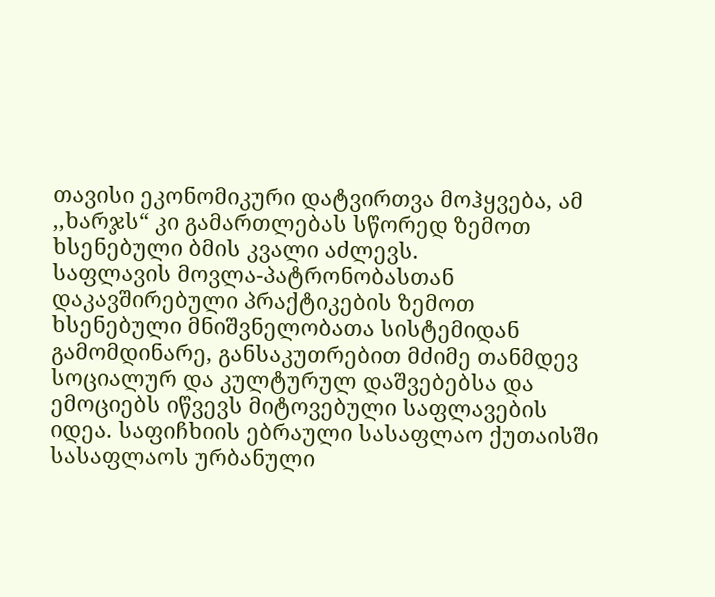თავისი ეკონომიკური დატვირთვა მოჰყვება, ამ ,,ხარჯს“ კი გამართლებას სწორედ ზემოთ ხსენებული ბმის კვალი აძლევს.
საფლავის მოვლა-პატრონობასთან დაკავშირებული პრაქტიკების ზემოთ ხსენებული მნიშვნელობათა სისტემიდან გამომდინარე, განსაკუთრებით მძიმე თანმდევ სოციალურ და კულტურულ დაშვებებსა და ემოციებს იწვევს მიტოვებული საფლავების იდეა. საფიჩხიის ებრაული სასაფლაო ქუთაისში სასაფლაოს ურბანული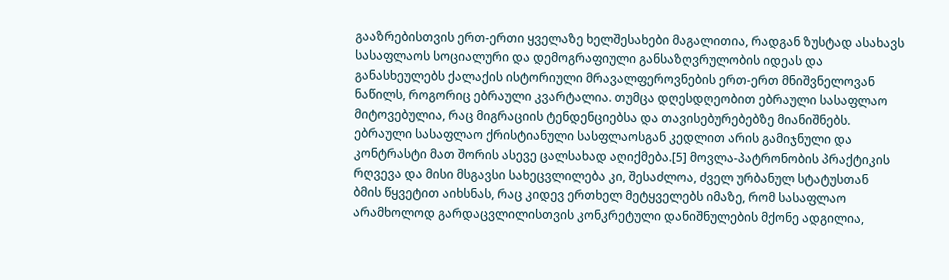გააზრებისთვის ერთ-ერთი ყველაზე ხელშესახები მაგალითია, რადგან ზუსტად ასახავს სასაფლაოს სოციალური და დემოგრაფიული განსაზღვრულობის იდეას და განასხეულებს ქალაქის ისტორიული მრავალფეროვნების ერთ-ერთ მნიშვნელოვან ნაწილს, როგორიც ებრაული კვარტალია. თუმცა დღესდღეობით ებრაული სასაფლაო მიტოვებულია, რაც მიგრაციის ტენდენციებსა და თავისებურებებზე მიანიშნებს. ებრაული სასაფლაო ქრისტიანული სასფლაოსგან კედლით არის გამიჯნული და კონტრასტი მათ შორის ასევე ცალსახად აღიქმება.[5] მოვლა-პატრონობის პრაქტიკის რღვევა და მისი მსგავსი სახეცვლილება კი, შესაძლოა, ძველ ურბანულ სტატუსთან
ბმის წყვეტით აიხსნას, რაც კიდევ ერთხელ მეტყველებს იმაზე, რომ სასაფლაო არამხოლოდ გარდაცვლილისთვის კონკრეტული დანიშნულების მქონე ადგილია,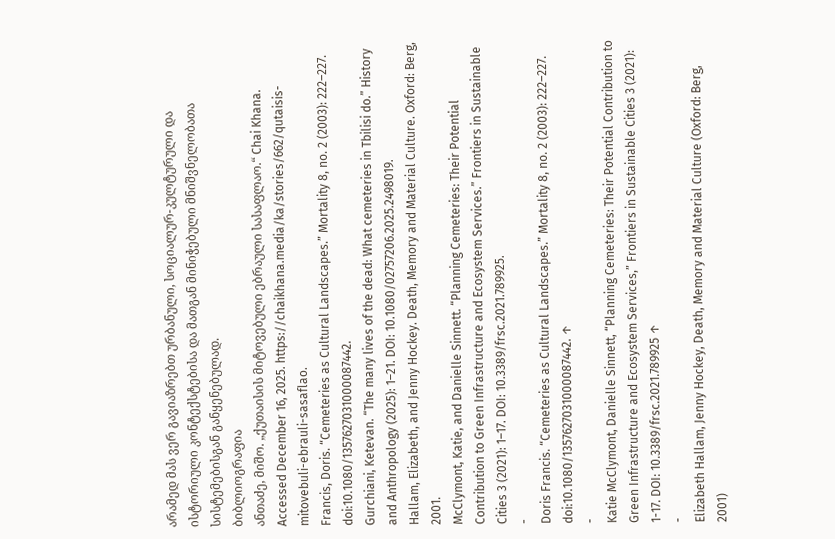არამედ მას ვერ გავიაზრებთ ურბანული, სოციალურ-კულტურული და ისტორიული კონტექსტებისა და მათგან მინიჭებული მნიშვნელობათა სისტემებისგან განყენებულად.
ბიბლიოგრაფია
ანთაძე, მიშო. „ქუთაისის მიტოვებული ებრაული სასაფლაო.“ Chai Khana. Accessed December 16, 2025. https://chaikhana.media/ka/stories/662/qutaisis-mitovebuli-ebrauli-sasaflao.
Francis, Doris. “Cemeteries as Cultural Landscapes.” Mortality 8, no. 2 (2003): 222–227. doi:10.1080/1357627031000087442.
Gurchiani, Ketevan. “The many lives of the dead: What cemeteries in Tbilisi do.” History and Anthropology (2025): 1–21. DOI: 10.1080/02757206.2025.2498019.
Hallam, Elizabeth, and Jenny Hockey. Death, Memory and Material Culture. Oxford: Berg, 2001.
McClymont, Katie, and Danielle Sinnett. “Planning Cemeteries: Their Potential Contribution to Green Infrastructure and Ecosystem Services.” Frontiers in Sustainable Cities 3 (2021): 1–17. DOI: 10.3389/frsc.2021.789925.
-
Doris Francis. “Cemeteries as Cultural Landscapes.” Mortality 8, no. 2 (2003): 222–227. doi:10.1080/1357627031000087442. ↑
-
Katie McClymont, Danielle Sinnett, “Planning Cemeteries: Their Potential Contribution to Green Infrastructure and Ecosystem Services,” Frontiers in Sustainable Cities 3 (2021): 1-17. DOI: 10.3389/frsc.2021.789925 ↑
-
Elizabeth Hallam, Jenny Hockey, Death, Memory and Material Culture (Oxford: Berg, 2001)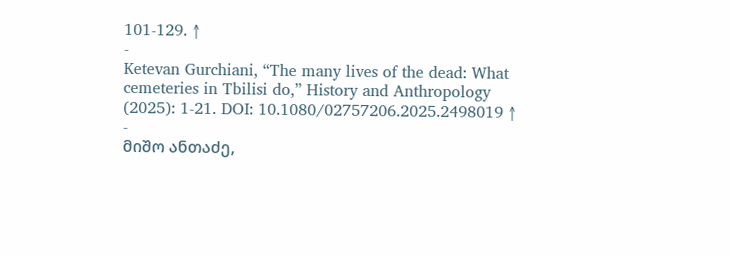101-129. ↑
-
Ketevan Gurchiani, “The many lives of the dead: What cemeteries in Tbilisi do,” History and Anthropology (2025): 1-21. DOI: 10.1080/02757206.2025.2498019 ↑
-
მიშო ანთაძე,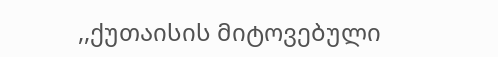,,ქუთაისის მიტოვებული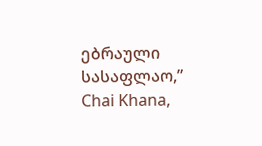ებრაული სასაფლაო,” Chai Khana,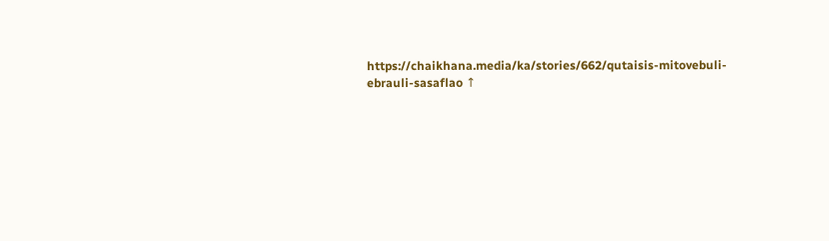https://chaikhana.media/ka/stories/662/qutaisis-mitovebuli-ebrauli-sasaflao ↑